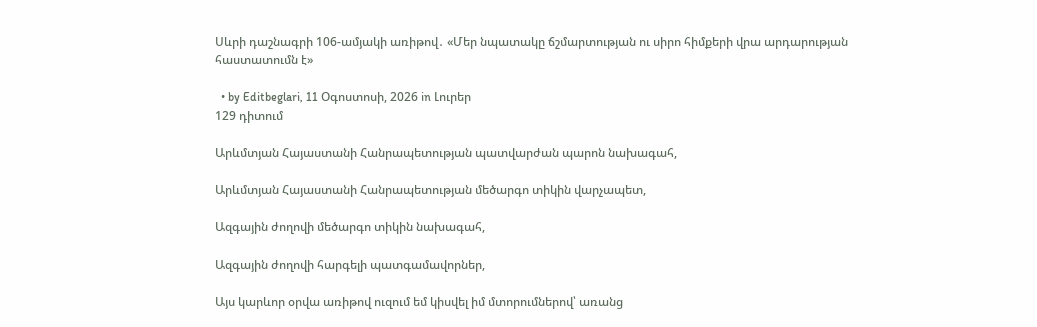Սևրի դաշնագրի 106-ամյակի առիթով․ «Մեր նպատակը ճշմարտության ու սիրո հիմքերի վրա արդարության հաստատումն է»

  • by Editbeglari, 11 Օգոստոսի, 2026 in Լուրեր
129 դիտում

Արևմտյան Հայաստանի Հանրապետության պատվարժան պարոն նախագահ,

Արևմտյան Հայաստանի Հանրապետության մեծարգո տիկին վարչապետ,

Ազգային ժողովի մեծարգո տիկին նախագահ,

Ազգային ժողովի հարգելի պատգամավորներ,

Այս կարևոր օրվա առիթով ուզում եմ կիսվել իմ մտորումներով՝ առանց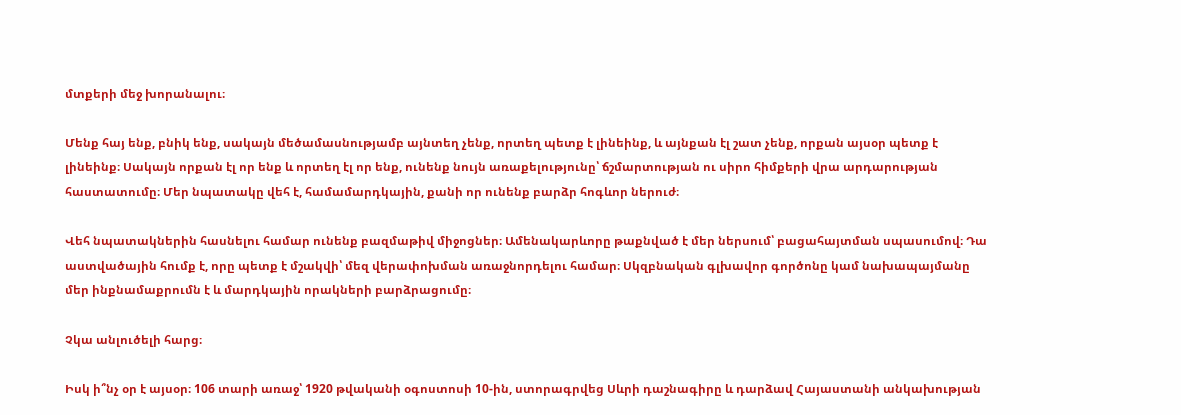մտքերի մեջ խորանալու։

Մենք հայ ենք, բնիկ ենք, սակայն մեծամասնությամբ այնտեղ չենք, որտեղ պետք է լինեինք, և այնքան էլ շատ չենք, որքան այսօր պետք է լինեինք։ Սակայն որքան էլ որ ենք և որտեղ էլ որ ենք, ունենք նույն առաքելությունը՝ ճշմարտության ու սիրո հիմքերի վրա արդարության հաստատումը։ Մեր նպատակը վեհ է, համամարդկային, քանի որ ունենք բարձր հոգևոր ներուժ։

Վեհ նպատակներին հասնելու համար ունենք բազմաթիվ միջոցներ։ Ամենակարևորը թաքնված է մեր ներսում՝ բացահայտման սպասումով։ Դա աստվածային հումք է, որը պետք է մշակվի՝ մեզ վերափոխման առաջնորդելու համար։ Սկզբնական գլխավոր գործոնը կամ նախապայմանը մեր ինքնամաքրումն է և մարդկային որակների բարձրացումը։

Չկա անլուծելի հարց։

Իսկ ի՞նչ օր է այսօր։ 106 տարի առաջ՝ 1920 թվականի օգոստոսի 10-ին, ստորագրվեց Սևրի դաշնագիրը և դարձավ Հայաստանի անկախության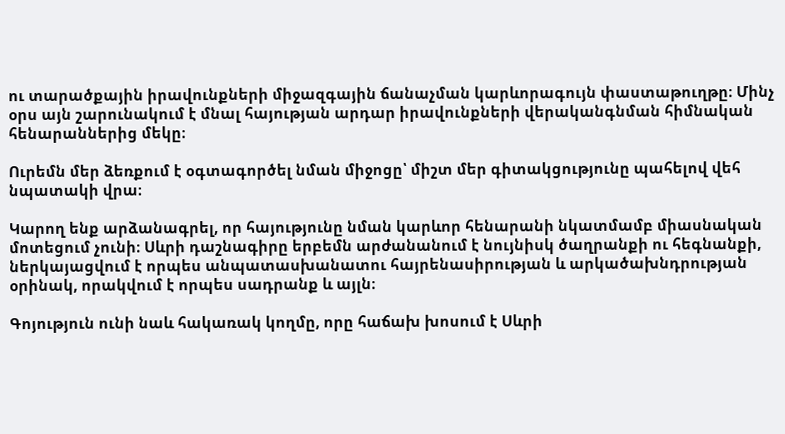ու տարածքային իրավունքների միջազգային ճանաչման կարևորագույն փաստաթուղթը։ Մինչ օրս այն շարունակում է մնալ հայության արդար իրավունքների վերականգնման հիմնական հենարաններից մեկը։

Ուրեմն մեր ձեռքում է օգտագործել նման միջոցը՝ միշտ մեր գիտակցությունը պահելով վեհ նպատակի վրա։

Կարող ենք արձանագրել, որ հայությունը նման կարևոր հենարանի նկատմամբ միասնական մոտեցում չունի։ Սևրի դաշնագիրը երբեմն արժանանում է նույնիսկ ծաղրանքի ու հեգնանքի, ներկայացվում է որպես անպատասխանատու հայրենասիրության և արկածախնդրության օրինակ, որակվում է որպես սադրանք և այլն։

Գոյություն ունի նաև հակառակ կողմը, որը հաճախ խոսում է Սևրի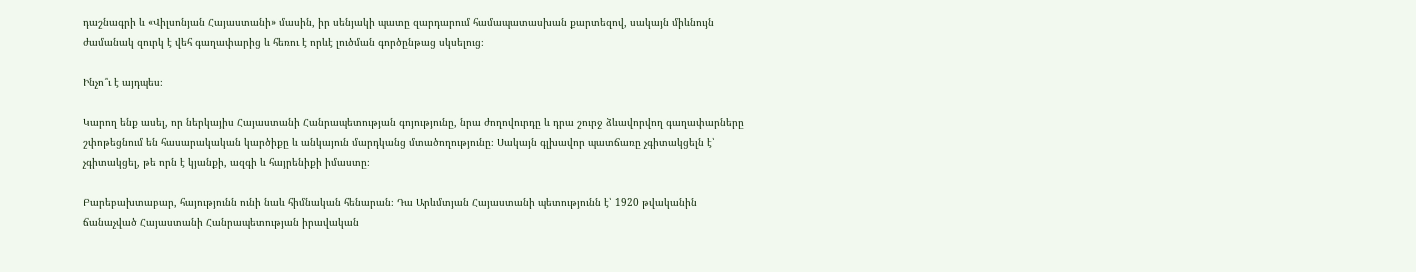դաշնագրի և «Վիլսոնյան Հայաստանի» մասին, իր սենյակի պատը զարդարում համապատասխան քարտեզով, սակայն միևնույն ժամանակ զուրկ է վեհ գաղափարից և հեռու է որևէ լուծման գործընթաց սկսելուց։

Ինչո՞ւ է այդպես։

Կարող ենք ասել, որ ներկայիս Հայաստանի Հանրապետության գոյությունը, նրա ժողովուրդը և դրա շուրջ ձևավորվող գաղափարները շփոթեցնում են հասարակական կարծիքը և անկայուն մարդկանց մտածողությունը։ Սակայն գլխավոր պատճառը չգիտակցելն է՝ չգիտակցել, թե որն է կյանքի, ազգի և հայրենիքի իմաստը։

Բարեբախտաբար, հայությունն ունի նաև հիմնական հենարան։ Դա Արևմտյան Հայաստանի պետությունն է՝ 1920 թվականին ճանաչված Հայաստանի Հանրապետության իրավական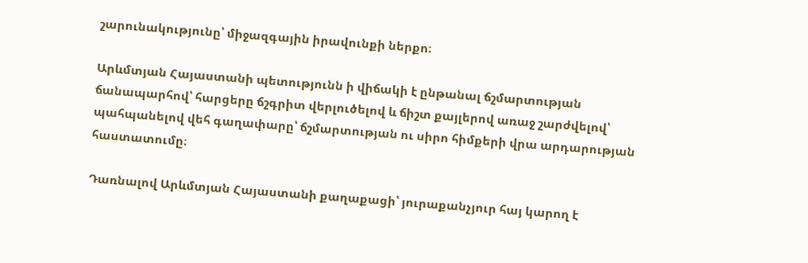շարունակությունը՝ միջազգային իրավունքի ներքո։

Արևմտյան Հայաստանի պետությունն ի վիճակի է ընթանալ ճշմարտության ճանապարհով՝ հարցերը ճշգրիտ վերլուծելով և ճիշտ քայլերով առաջ շարժվելով՝ պահպանելով վեհ գաղափարը՝ ճշմարտության ու սիրո հիմքերի վրա արդարության հաստատումը։

Դառնալով Արևմտյան Հայաստանի քաղաքացի՝ յուրաքանչյուր հայ կարող է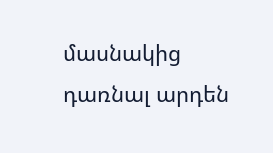մասնակից դառնալ արդեն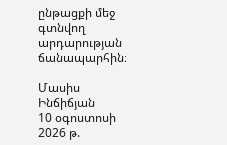ընթացքի մեջ գտնվող արդարության ճանապարհին։

Մասիս Ինճիճյան
10 օգոստոսի 2026 թ.